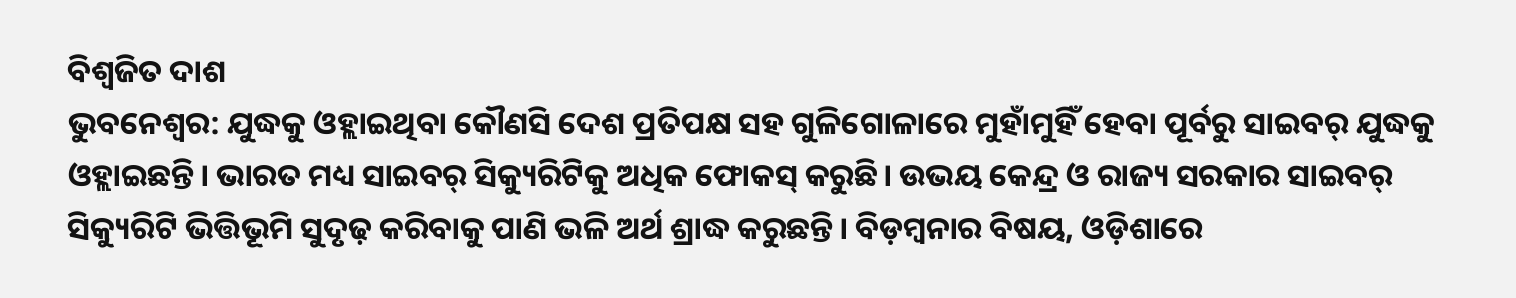ବିଶ୍ବଜିତ ଦାଶ
ଭୁବନେଶ୍ବର: ଯୁଦ୍ଧକୁ ଓହ୍ଲାଇଥିବା କୌଣସି ଦେଶ ପ୍ରତିପକ୍ଷ ସହ ଗୁଳିଗୋଳାରେ ମୁହାଁମୁହିଁ ହେବା ପୂର୍ବରୁ ସାଇବର୍ ଯୁଦ୍ଧକୁ ଓହ୍ଲାଇଛନ୍ତି। ଭାରତ ମଧ୍ୟ ସାଇବର୍ ସିକ୍ୟୁରିଟିକୁ ଅଧିକ ଫୋକସ୍ କରୁଛି। ଉଭୟ କେନ୍ଦ୍ର ଓ ରାଜ୍ୟ ସରକାର ସାଇବର୍ ସିକ୍ୟୁରିଟି ଭିତ୍ତିଭୂମି ସୁଦୃଢ଼ କରିବାକୁ ପାଣି ଭଳି ଅର୍ଥ ଶ୍ରାଦ୍ଧ କରୁଛନ୍ତି। ବିଡ଼ମ୍ବନାର ବିଷୟ, ଓଡ଼ିଶାରେ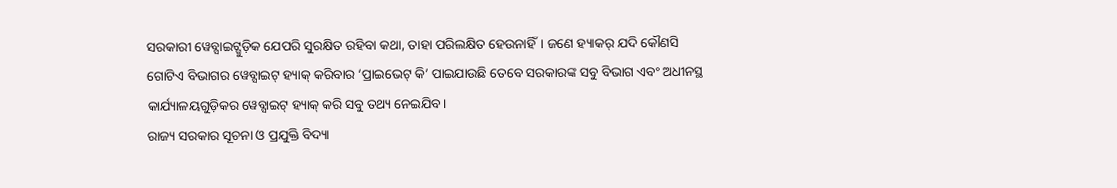ସରକାରୀ ୱେବ୍ସାଇଟ୍ଗୁଡ଼ିକ ଯେପରି ସୁରକ୍ଷିତ ରହିବା କଥା, ତାହା ପରିଲକ୍ଷିତ ହେଉନାହିଁ। ଜଣେ ହ୍ୟାକର୍ ଯଦି କୌଣସି ଗୋଟିଏ ବିଭାଗର ୱେବ୍ସାଇଟ୍ ହ୍ୟାକ୍ କରିବାର ‘ପ୍ରାଇଭେଟ୍ କି’ ପାଇଯାଉଛି ତେବେ ସରକାରଙ୍କ ସବୁ ବିଭାଗ ଏବଂ ଅଧୀନସ୍ଥ କାର୍ଯ୍ୟାଳୟଗୁଡ଼ିକର ୱେବ୍ସାଇଟ୍ ହ୍ୟାକ୍ କରି ସବୁ ତଥ୍ୟ ନେଇଯିବ।
ରାଜ୍ୟ ସରକାର ସୂଚନା ଓ ପ୍ରଯୁକ୍ତି ବିଦ୍ୟା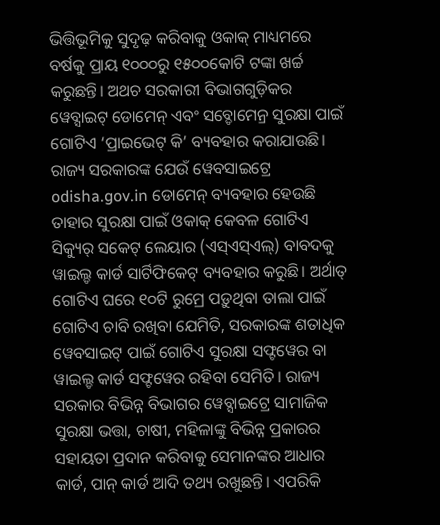ଭିତ୍ତିଭୂମିକୁ ସୁଦୃଢ଼ କରିବାକୁ ଓକାକ୍ ମାଧ୍ୟମରେ ବର୍ଷକୁ ପ୍ରାୟ ୧୦୦୦ରୁ ୧୫୦୦କୋଟି ଟଙ୍କା ଖର୍ଚ୍ଚ କରୁଛନ୍ତି। ଅଥଚ ସରକାରୀ ବିଭାଗଗୁଡ଼ିକର ୱେବ୍ସାଇଟ୍ ଡୋମେନ୍ ଏବଂ ସବ୍ଡୋମେନ୍ର ସୁରକ୍ଷା ପାଇଁ ଗୋଟିଏ ‘ପ୍ରାଇଭେଟ୍ କି’ ବ୍ୟବହାର କରାଯାଉଛି। ରାଜ୍ୟ ସରକାରଙ୍କ ଯେଉଁ ୱେବସାଇଟ୍ରେ odisha.gov.in ଡୋମେନ୍ ବ୍ୟବହାର ହେଉଛି ତାହାର ସୁରକ୍ଷା ପାଇଁ ଓକାକ୍ କେବଳ ଗୋଟିଏ ସିକ୍ୟୁର୍ ସକେଟ୍ ଲେୟାର (ଏସ୍ଏସ୍ଏଲ୍) ବାବଦକୁ ୱାଇଲ୍ଡ କାର୍ଡ ସାର୍ଟିଫିକେଟ୍ ବ୍ୟବହାର କରୁଛି। ଅର୍ଥାତ୍ ଗୋଟିଏ ଘରେ ୧୦ଟି ରୁମ୍ରେ ପଡ଼ୁଥିବା ତାଲା ପାଇଁ ଗୋଟିଏ ଚାବି ରଖିବା ଯେମିତି, ସରକାରଙ୍କ ଶତାଧିକ ୱେବସାଇଟ୍ ପାଇଁ ଗୋଟିଏ ସୁରକ୍ଷା ସଫ୍ଟୱେର ବା ୱାଇଲ୍ଡ କାର୍ଡ ସଫ୍ଟୱେର ରହିବା ସେମିତି। ରାଜ୍ୟ ସରକାର ବିଭିନ୍ନ ବିଭାଗର ୱେବ୍ସାଇଟ୍ରେ ସାମାଜିକ ସୁରକ୍ଷା ଭତ୍ତା, ଚାଷୀ, ମହିଳାଙ୍କୁ ବିଭିନ୍ନ ପ୍ରକାରର ସହାୟତା ପ୍ରଦାନ କରିବାକୁ ସେମାନଙ୍କର ଆଧାର କାର୍ଡ, ପାନ୍ କାର୍ଡ ଆଦି ତଥ୍ୟ ରଖୁଛନ୍ତି। ଏପରିକି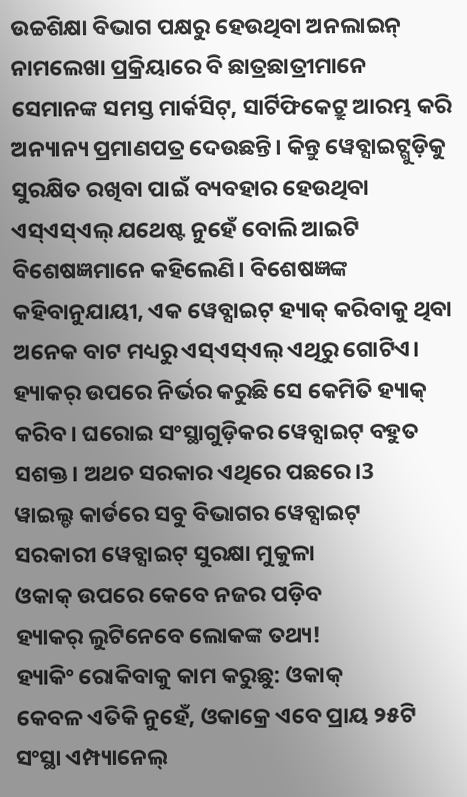ଉଚ୍ଚଶିକ୍ଷା ବିଭାଗ ପକ୍ଷରୁ ହେଉଥିବା ଅନଲାଇନ୍ ନାମଲେଖା ପ୍ରକ୍ରିୟାରେ ବି ଛାତ୍ରଛାତ୍ରୀମାନେ ସେମାନଙ୍କ ସମସ୍ତ ମାର୍କସିଟ୍, ସାର୍ଟିଫିକେଟ୍ରୁ ଆରମ୍ଭ କରି ଅନ୍ୟାନ୍ୟ ପ୍ରମାଣପତ୍ର ଦେଉଛନ୍ତି। କିନ୍ତୁ ୱେବ୍ସାଇଟ୍ଗୁଡ଼ିକୁ ସୁରକ୍ଷିତ ରଖିବା ପାଇଁ ବ୍ୟବହାର ହେଉଥିବା ଏସ୍ଏସ୍ଏଲ୍ ଯଥେଷ୍ଟ ନୁହେଁ ବୋଲି ଆଇଟି ବିଶେଷଜ୍ଞମାନେ କହିଲେଣି। ବିଶେଷଜ୍ଞଙ୍କ କହିବାନୁଯାୟୀ, ଏକ ୱେବ୍ସାଇଟ୍ ହ୍ୟାକ୍ କରିବାକୁ ଥିବା ଅନେକ ବାଟ ମଧ୍ୟରୁ ଏସ୍ଏସ୍ଏଲ୍ ଏଥିରୁ ଗୋଟିଏ। ହ୍ୟାକର୍ ଉପରେ ନିର୍ଭର କରୁଛି ସେ କେମିତି ହ୍ୟାକ୍ କରିବ। ଘରୋଇ ସଂସ୍ଥାଗୁଡ଼ିକର ୱେବ୍ସାଇଟ୍ ବହୁତ ସଶକ୍ତ। ଅଥଚ ସରକାର ଏଥିରେ ପଛରେ।3
ୱାଇଲ୍ଡ କାର୍ଡରେ ସବୁ ବିଭାଗର ୱେବ୍ସାଇଟ୍
ସରକାରୀ ୱେବ୍ସାଇଟ୍ ସୁରକ୍ଷା ମୁକୁଳା
ଓକାକ୍ ଉପରେ କେବେ ନଜର ପଡ଼ିବ
ହ୍ୟାକର୍ ଲୁଟିନେବେ ଲୋକଙ୍କ ତଥ୍ୟ!
ହ୍ୟାକିଂ ରୋକିବାକୁ କାମ କରୁଛୁ: ଓକାକ୍
କେବଳ ଏତିକି ନୁହେଁ, ଓକାକ୍ରେ ଏବେ ପ୍ରାୟ ୨୫ଟି ସଂସ୍ଥା ଏମ୍ପ୍ୟାନେଲ୍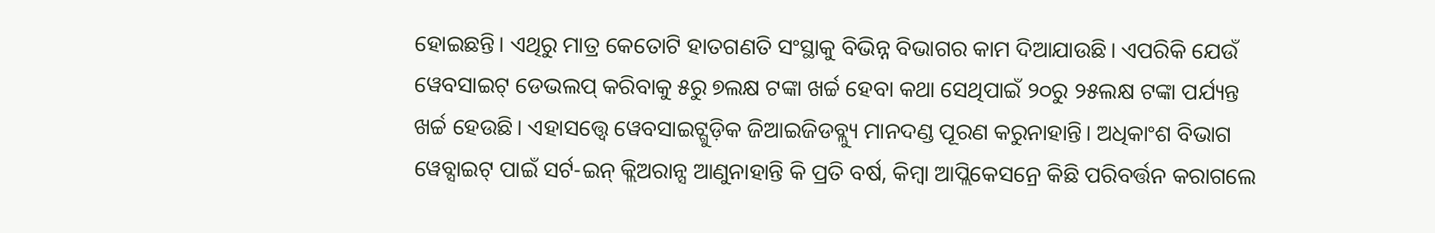ହୋଇଛନ୍ତି। ଏଥିରୁ ମାତ୍ର କେତୋଟି ହାତଗଣତି ସଂସ୍ଥାକୁ ବିଭିନ୍ନ ବିଭାଗର କାମ ଦିଆଯାଉଛି। ଏପରିକି ଯେଉଁ ୱେବସାଇଟ୍ ଡେଭଲପ୍ କରିବାକୁ ୫ରୁ ୭ଲକ୍ଷ ଟଙ୍କା ଖର୍ଚ୍ଚ ହେବା କଥା ସେଥିପାଇଁ ୨୦ରୁ ୨୫ଲକ୍ଷ ଟଙ୍କା ପର୍ଯ୍ୟନ୍ତ ଖର୍ଚ୍ଚ ହେଉଛି। ଏହାସତ୍ତ୍ବେ ୱେବସାଇଟ୍ଗୁଡ଼ିକ ଜିଆଇଜିଡବ୍ଲ୍ୟୁ ମାନଦଣ୍ଡ ପୂରଣ କରୁନାହାନ୍ତି। ଅଧିକାଂଶ ବିଭାଗ ୱେବ୍ସାଇଟ୍ ପାଇଁ ସର୍ଟ-ଇନ୍ କ୍ଲିଅରାନ୍ସ ଆଣୁନାହାନ୍ତି କି ପ୍ରତି ବର୍ଷ, କିମ୍ବା ଆପ୍ଲିକେସନ୍ରେ କିଛି ପରିବର୍ତ୍ତନ କରାଗଲେ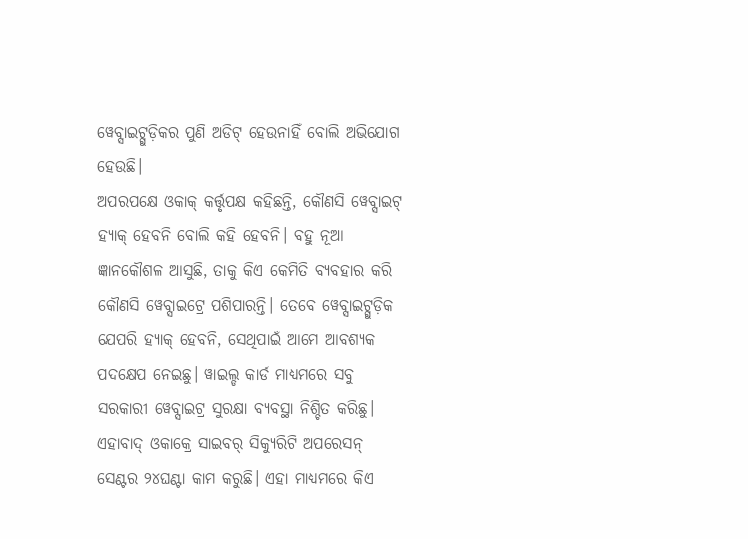ୱେବ୍ସାଇଟ୍ଗୁଡ଼ିକର ପୁଣି ଅଡିଟ୍ ହେଉନାହିଁ ବୋଲି ଅଭିଯୋଗ ହେଉଛି।
ଅପରପକ୍ଷେ ଓକାକ୍ କର୍ତ୍ତୃପକ୍ଷ କହିଛନ୍ତି, କୌଣସି ୱେବ୍ସାଇଟ୍ ହ୍ୟାକ୍ ହେବନି ବୋଲି କହି ହେବନି। ବହୁ ନୂଆ ଜ୍ଞାନକୌଶଳ ଆସୁଛି, ତାକୁ କିଏ କେମିତି ବ୍ୟବହାର କରି କୌଣସି ୱେବ୍ସାଇଟ୍ରେ ପଶିପାରନ୍ତି। ତେବେ ୱେବ୍ସାଇଟ୍ଗୁଡ଼ିକ ଯେପରି ହ୍ୟାକ୍ ହେବନି, ସେଥିପାଇଁ ଆମେ ଆବଶ୍ୟକ ପଦକ୍ଷେପ ନେଇଛୁ। ୱାଇଲ୍ଡ କାର୍ଡ ମାଧ୍ୟମରେ ସବୁ ସରକାରୀ ୱେବ୍ସାଇଟ୍ର ସୁରକ୍ଷା ବ୍ୟବସ୍ଥା ନିଶ୍ଚିତ କରିଛୁ। ଏହାବାଦ୍ ଓକାକ୍ରେ ସାଇବର୍ ସିକ୍ୟୁରିଟି ଅପରେସନ୍ ସେଣ୍ଟର ୨୪ଘଣ୍ଟା କାମ କରୁଛି। ଏହା ମାଧ୍ୟମରେ କିଏ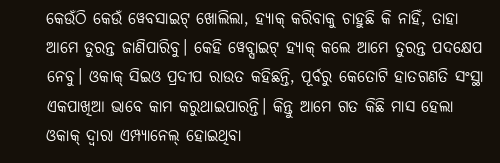କେଉଁଠି କେଉଁ ୱେବସାଇଟ୍ ଖୋଲିଲା, ହ୍ୟାକ୍ କରିବାକୁ ଚାହୁଛି କି ନାହିଁ, ତାହା ଆମେ ତୁରନ୍ତ ଜାଣିପାରିବୁ। କେହି ୱେବ୍ସାଇଟ୍ ହ୍ୟାକ୍ କଲେ ଆମେ ତୁରନ୍ତ ପଦକ୍ଷେପ ନେବୁ। ଓକାକ୍ ସିଇଓ ପ୍ରଦୀପ ରାଉତ କହିଛନ୍ତି, ପୂର୍ବରୁ କେତୋଟି ହାତଗଣତି ସଂସ୍ଥା ଏକପାଖିଆ ଭାବେ କାମ କରୁଥାଇପାରନ୍ତି। କିନ୍ତୁ ଆମେ ଗତ କିଛି ମାସ ହେଲା ଓକାକ୍ ଦ୍ବାରା ଏମ୍ପ୍ୟାନେଲ୍ ହୋଇଥିବା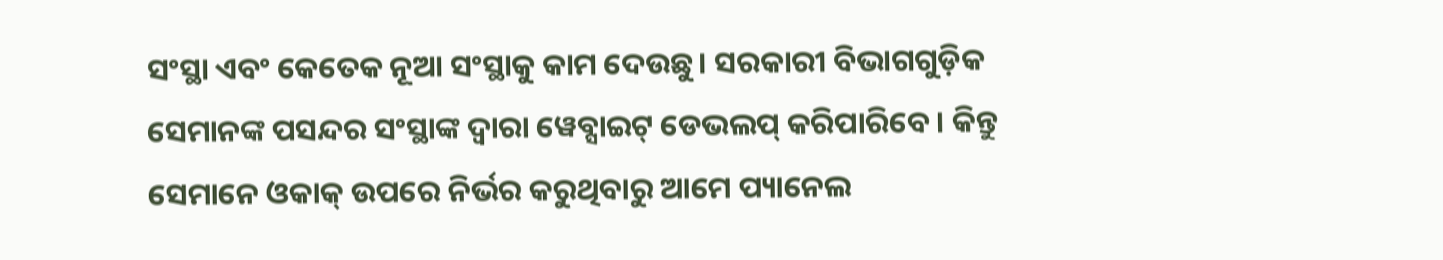ସଂସ୍ଥା ଏବଂ କେତେକ ନୂଆ ସଂସ୍ଥାକୁ କାମ ଦେଉଛୁ। ସରକାରୀ ବିଭାଗଗୁଡ଼ିକ ସେମାନଙ୍କ ପସନ୍ଦର ସଂସ୍ଥାଙ୍କ ଦ୍ବାରା ୱେବ୍ସାଇଟ୍ ଡେଭଲପ୍ କରିପାରିବେ। କିନ୍ତୁ ସେମାନେ ଓକାକ୍ ଉପରେ ନିର୍ଭର କରୁଥିବାରୁ ଆମେ ପ୍ୟାନେଲ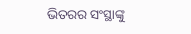ଭିତରର ସଂସ୍ଥାଙ୍କୁ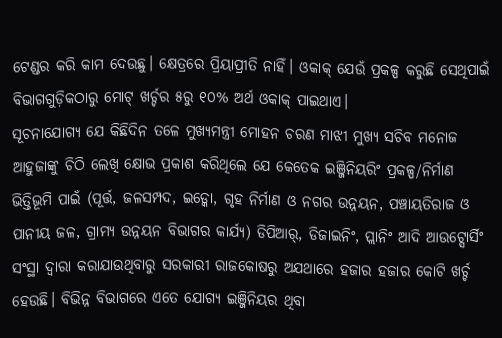ଟେଣ୍ଡର କରି କାମ ଦେଉଛୁ। କ୍ଷେତ୍ରରେ ପ୍ରିୟାପ୍ରୀତି ନାହିଁ। ଓକାକ୍ ଯେଉଁ ପ୍ରକଳ୍ପ କରୁଛି ସେଥିପାଇଁ ବିଭାଗଗୁଡ଼ିକଠାରୁ ମୋଟ୍ ଖର୍ଚ୍ଚର ୫ରୁ ୧୦% ଅର୍ଥ ଓକାକ୍ ପାଇଥାଏ।
ସୂଚନାଯୋଗ୍ୟ ଯେ କିଛିଦିନ ତଳେ ମୁଖ୍ୟମନ୍ତ୍ରୀ ମୋହନ ଚରଣ ମାଝୀ ମୁଖ୍ୟ ସଚିବ ମନୋଜ ଆହୁଜାଙ୍କୁ ଚିଠି ଲେଖି କ୍ଷୋଭ ପ୍ରକାଶ କରିଥିଲେ ଯେ କେତେକ ଇଞ୍ଜିନିୟରିଂ ପ୍ରକଳ୍ପ/ନିର୍ମାଣ ଭିତ୍ତିଭୂମି ପାଇଁ (ପୂର୍ତ୍ତ, ଜଳସମ୍ପଦ, ଇଡ୍କୋ, ଗୃହ ନିର୍ମାଣ ଓ ନଗର ଉନ୍ନୟନ, ପଞ୍ଚାୟତିରାଜ ଓ ପାନୀୟ ଜଳ, ଗ୍ରାମ୍ୟ ଉନ୍ନୟନ ବିଭାଗର କାର୍ଯ୍ୟ) ଡିପିଆର୍, ଡିଜାଇନିଂ, ପ୍ଲାନିଂ ଆଦି ଆଉଟ୍ସୋର୍ସିଂ ସଂସ୍ଥା ଦ୍ବାରା କରାଯାଉଥିବାରୁ ସରକାରୀ ରାଜକୋଷରୁ ଅଯଥାରେ ହଜାର ହଜାର କୋଟି ଖର୍ଚ୍ଚ ହେଉଛି। ବିଭିନ୍ନ ବିଭାଗରେ ଏତେ ଯୋଗ୍ୟ ଇଞ୍ଜିନିୟର ଥିବା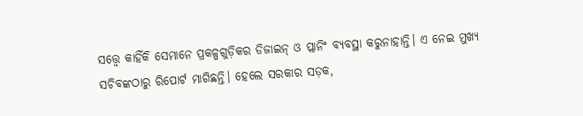ସତ୍ତ୍ବେ କାହିଁକି ସେମାନେ ପ୍ରକଳ୍ପଗୁଡ଼ିକର ଡିଜାଇନ୍ ଓ ପ୍ଲାନିଂ ବ୍ୟବସ୍ଥା କରୁନାହାନ୍ତି। ଏ ନେଇ ମୁଖ୍ୟ ସଚିବଙ୍କଠାରୁ ରିପୋର୍ଟ ମାଗିଛନ୍ତି। ହେଲେ ସରକାର ସଡ଼କ,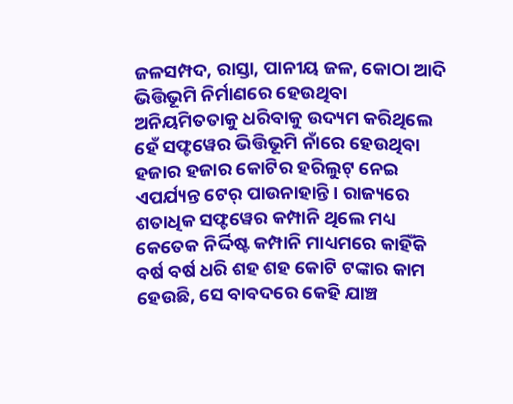ଜଳସମ୍ପଦ, ରାସ୍ତା, ପାନୀୟ ଜଳ, କୋଠା ଆଦି ଭିତ୍ତିଭୂମି ନିର୍ମାଣରେ ହେଉଥିବା ଅନିୟମିତତାକୁ ଧରିବାକୁ ଉଦ୍ୟମ କରିଥିଲେ ହେଁ ସଫ୍ଟୱେର ଭିତ୍ତିଭୂମି ନାଁରେ ହେଉଥିବା ହଜାର ହଜାର କୋଟିର ହରିଲୁଟ୍ ନେଇ ଏପର୍ଯ୍ୟନ୍ତ ଟେର୍ ପାଉନାହାନ୍ତି। ରାଜ୍ୟରେ ଶତାଧିକ ସଫ୍ଟୱେର କମ୍ପାନି ଥିଲେ ମଧ୍ୟ କେତେକ ନିର୍ଦ୍ଦିଷ୍ଟ କମ୍ପାନି ମାଧ୍ୟମରେ କାହିଁକି ବର୍ଷ ବର୍ଷ ଧରି ଶହ ଶହ କୋଟି ଟଙ୍କାର କାମ ହେଉଛି, ସେ ବାବଦରେ କେହି ଯାଞ୍ଚ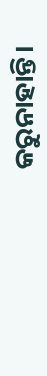କରୁନାହାନ୍ତି।